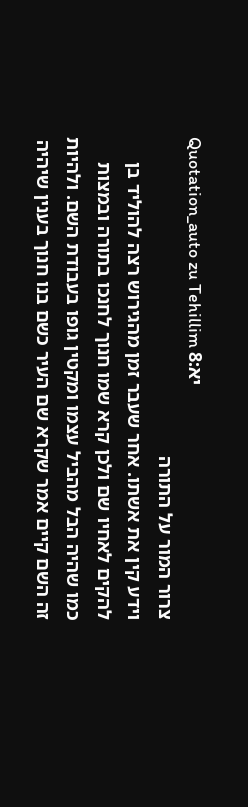Quotation_auto zu Tehillim יא:8
צרור המור על התורה
וידע קין את אשתו. אחר שעבר זמן מהגירוש רצה להוליד בן להקים לאחיו שם ולכן קרא שמו חנוך לחנכו בתורה ובמצות כמו שהיה הבל מהביל עצמו ומקטין גופו בעבודת השם. ולהיות זה השם קיים אמר שקרא שם העיר כשם בנו חנוך בענין שיהיה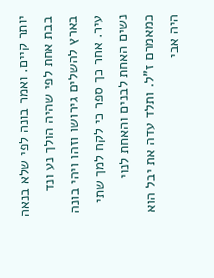יותר קיים. ואמר בונה לפי שלא בנאה בבת אחת לפי שהיה הולך נע ונד בארץ להשלים גירושו וזהו ויהי בונה עיר. אחר כך ספר כי לקח למך שתי נשים האחת לבנים והאחת לנוי כמאמרם ז"ל. ותלד עדה את יבל הוא היה אבי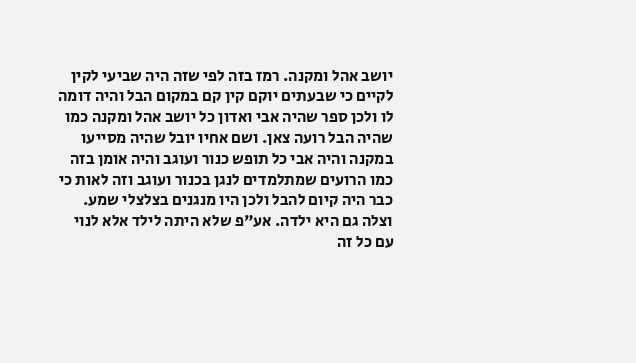יושב אהל ומקנה. רמז בזה לפי שזה היה שביעי לקין לקיים כי שבעתים יוקם קין קם במקום הבל והיה דומה לו ולכן ספר שהיה אבי ואדון כל יושב אהל ומקנה כמו שהיה הבל רועה צאן. ושם אחיו יובל שהיה מסייעו במקנה והיה אבי כל תופש כנור ועוגב והיה אומן בזה כמו הרועים שמתלמדים לנגן בכנור ועוגב וזה לאות כי כבר היה קיום להבל ולכן היו מנגנים בצלצלי שמע. וצלה גם היא ילדה. אע"פ שלא היתה לילד אלא לנוי עם כל זה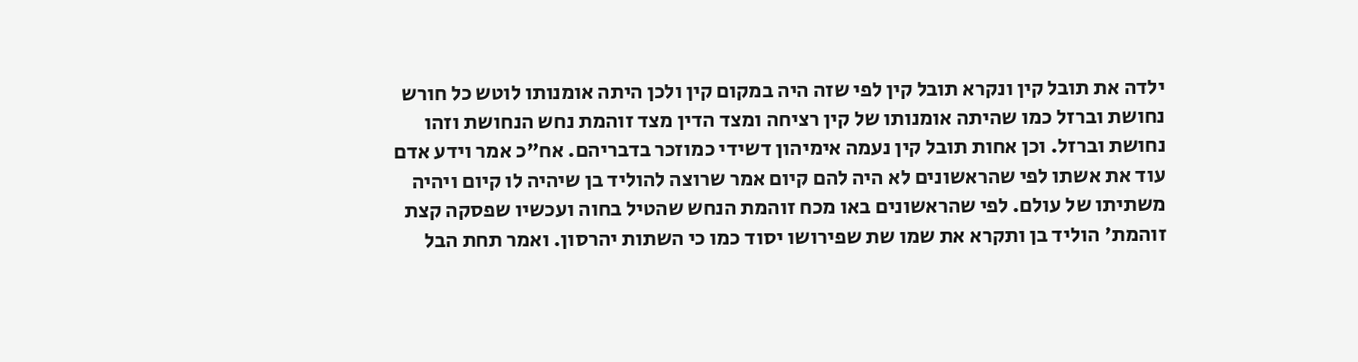ילדה את תובל קין ונקרא תובל קין לפי שזה היה במקום קין ולכן היתה אומנותו לוטש כל חורש נחושת וברזל כמו שהיתה אומנותו של קין רציחה ומצד הדין מצד זוהמת נחש הנחושת וזהו נחושת וברזל. וכן אחות תובל קין נעמה אימיהון דשידי כמוזכר בדבריהם. אח"כ אמר וידע אדם עוד את אשתו לפי שהראשונים לא היה להם קיום אמר שרוצה להוליד בן שיהיה לו קיום ויהיה משתיתו של עולם. לפי שהראשונים באו מכח זוהמת הנחש שהטיל בחוה ועכשיו שפסקה קצת זוהמת' הוליד בן ותקרא את שמו שת שפירושו יסוד כמו כי השתות יהרסון. ואמר תחת הבל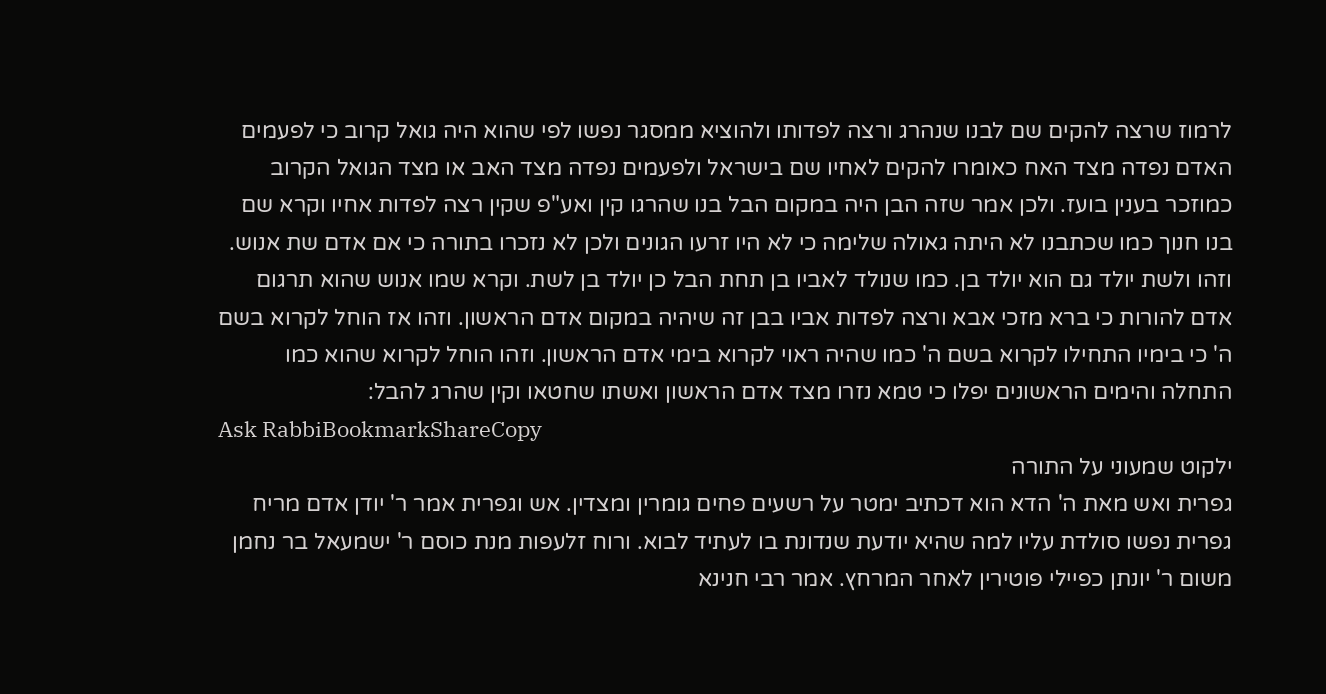לרמוז שרצה להקים שם לבנו שנהרג ורצה לפדותו ולהוציא ממסגר נפשו לפי שהוא היה גואל קרוב כי לפעמים האדם נפדה מצד האח כאומרו להקים לאחיו שם בישראל ולפעמים נפדה מצד האב או מצד הגואל הקרוב כמוזכר בענין בועז. ולכן אמר שזה הבן היה במקום הבל בנו שהרגו קין ואע"פ שקין רצה לפדות אחיו וקרא שם בנו חנוך כמו שכתבנו לא היתה גאולה שלימה כי לא היו זרעו הגונים ולכן לא נזכרו בתורה כי אם אדם שת אנוש. וזהו ולשת יולד גם הוא יולד בן. כמו שנולד לאביו בן תחת הבל כן יולד בן לשת. וקרא שמו אנוש שהוא תרגום אדם להורות כי ברא מזכי אבא ורצה לפדות אביו בבן זה שיהיה במקום אדם הראשון. וזהו אז הוחל לקרוא בשם ה' כי בימיו התחילו לקרוא בשם ה' כמו שהיה ראוי לקרוא בימי אדם הראשון. וזהו הוחל לקרוא שהוא כמו התחלה והימים הראשונים יפלו כי טמא נזרו מצד אדם הראשון ואשתו שחטאו וקין שהרג להבל:
Ask RabbiBookmarkShareCopy
ילקוט שמעוני על התורה
גפרית ואש מאת ה' הדא הוא דכתיב ימטר על רשעים פחים גומרין ומצדין. אש וגפרית אמר ר' יודן אדם מריח גפרית נפשו סולדת עליו למה שהיא יודעת שנדונת בו לעתיד לבוא. ורוח זלעפות מנת כוסם ר' ישמעאל בר נחמן משום ר' יונתן כפיילי פוטירין לאחר המרחץ. אמר רבי חנינא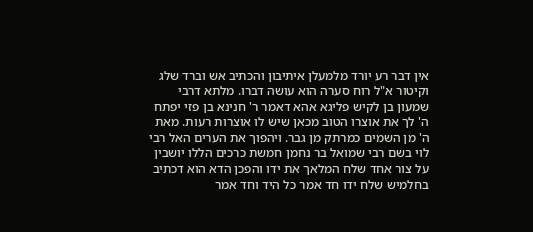אין דבר רע יורד מלמעלן איתיבון והכתיב אש וברד שלג וקיטור א"ל רוח סערה הוא עושה דברו. מלתא דרבי שמעון בן לקיש פליגא אהא דאמר ר' חנינא בן פזי יפתח ה' לך את אוצרו הטוב מכאן שיש לו אוצרות רעות. מאת ה' מן השמים כמרתק מן גבר. ויהפוך את הערים האל רבי לוי בשם רבי שמואל בר נחמן חמשת כרכים הללו יושבין על צור אחד שלח המלאך את ידו והפכן הדא הוא דכתיב בחלמיש שלח ידו חד אמר כל היד וחד אמר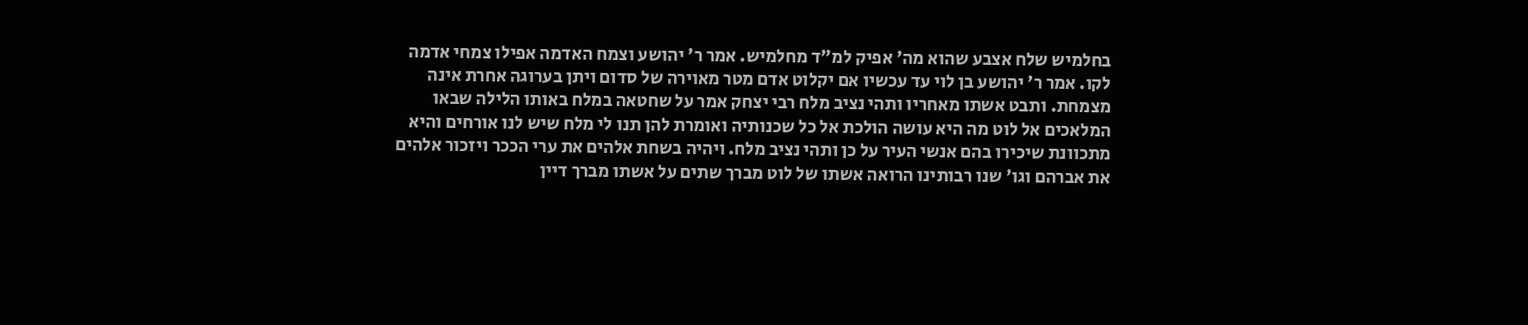בחלמיש שלח אצבע שהוא מה' אפיק למ"ד מחלמיש. אמר ר' יהושע וצמח האדמה אפילו צמחי אדמה לקו. אמר ר' יהושע בן לוי עד עכשיו אם יקלוט אדם מטר מאוירה של סדום ויתן בערוגה אחרת אינה מצמחת. ותבט אשתו מאחריו ותהי נציב מלח רבי יצחק אמר על שחטאה במלח באותו הלילה שבאו המלאכים אל לוט מה היא עושה הולכת אל כל שכנותיה ואומרת להן תנו לי מלח שיש לנו אורחים והיא מתכוונת שיכירו בהם אנשי העיר על כן ותהי נציב מלח. ויהיה בשחת אלהים את ערי הככר ויזכור אלהים את אברהם וגו' שנו רבותינו הרואה אשתו של לוט מברך שתים על אשתו מברך דיין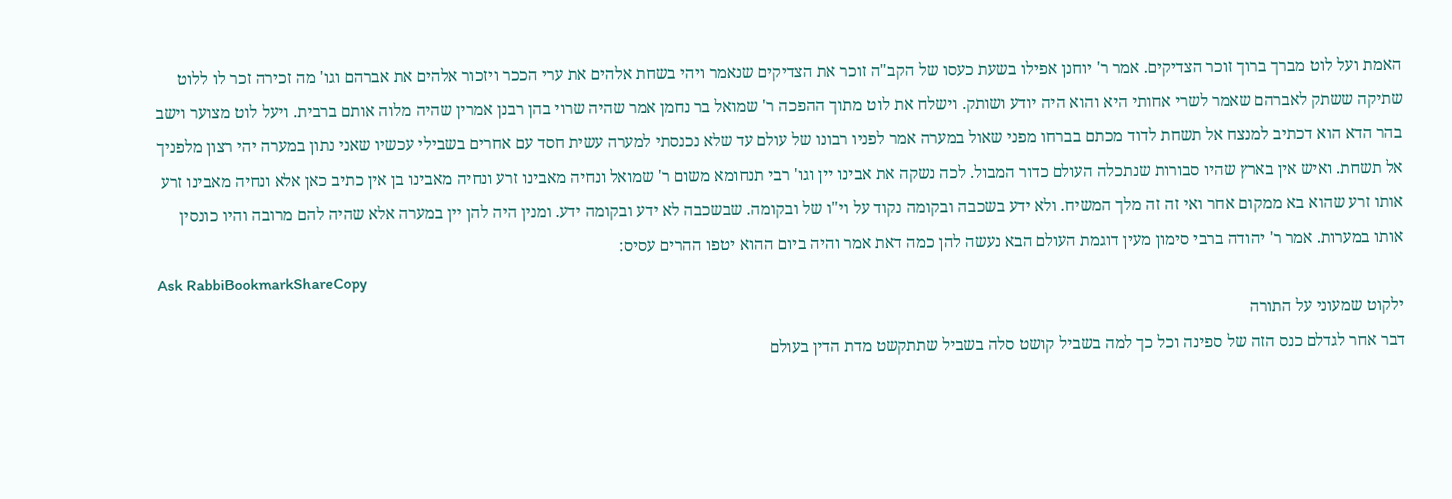האמת ועל לוט מברך ברוך זוכר הצדיקים. אמר ר' יוחנן אפילו בשעת כעסו של הקב"ה זוכר את הצדיקים שנאמר ויהי בשחת אלהים את ערי הככר ויזכור אלהים את אברהם וגו' מה זכירה זכר לו ללוט שתיקה ששתק לאברהם שאמר לשרי אחותי היא והוא היה יודע ושותק. וישלח את לוט מתוך ההפכה ר' שמואל בר נחמן אמר שהיה שרוי בהן רבנן אמרין שהיה מלוה אותם ברבית. ויעל לוט מצוער וישב בהר הדא הוא דכתיב למנצח אל תשחת לדוד מכתם בברחו מפני שאול במערה אמר לפניו רבונו של עולם עד שלא נכנסתי למערה עשית חסד עם אחרים בשבילי עכשיו שאני נתון במערה יהי רצון מלפניך אל תשחת. ואיש אין בארץ שהיו סבורות שנתכלה העולם כדור המבול. לכה נשקה את אבינו יין וגו' רבי תנחומא משום ר' שמואל ונחיה מאבינו זרע ונחיה מאבינו בן אין כתיב כאן אלא ונחיה מאבינו זרע אותו זרע שהוא בא ממקום אחר ואי זה זה מלך המשיח. ולא ידע בשכבה ובקומה נקוד על וי"ו של ובקומה. שבשכבה לא ידע ובקומה ידע. ומנין היה להן יין במערה אלא שהיה להם מרובה והיו כונסין אותו במערות. אמר ר' יהודה ברבי סימון מעין דוגמת העולם הבא נעשה להן כמה דאת אמר והיה ביום ההוא יטפו ההרים עסיס:
Ask RabbiBookmarkShareCopy
ילקוט שמעוני על התורה
דבר אחר לגדלם כנס הזה של ספינה וכל כך למה בשביל קושט סלה בשביל שתתקשט מדת הדין בעולם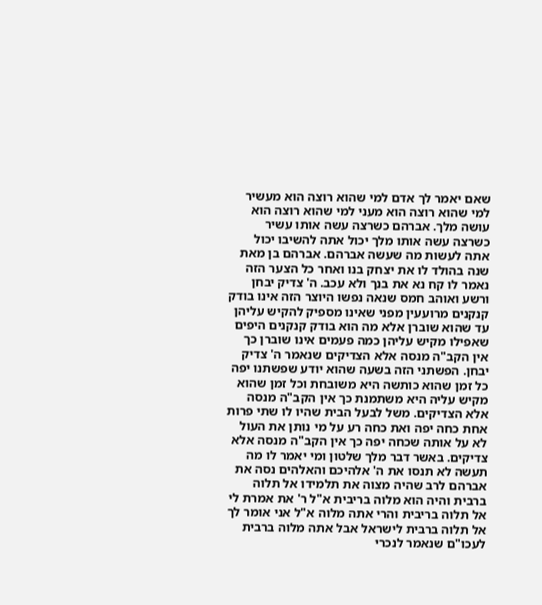שאם יאמר לך אדם למי שהוא רוצה הוא מעשיר למי שהוא רוצה הוא מעני למי שהוא רוצה הוא עושה מלך. אברהם כשרצה עשה אותו עשיר כשרצה עשה אותו מלך יכול אתה להשיבו יכול אתה לעשות מה שעשה אברהם. אברהם בן מאת שנה בהולד לו את יצחק בנו ואחר כל הצער הזה נאמר לו קח נא את בנך ולא עכב. ה' צדיק יבחן ורשע ואוהב חמס שנאה נפשו היוצר הזה אינו בודק קנקנים מרועעין מפני שאינו מספיק להקיש עליהן עד שהוא שוברן אלא מה הוא בודק קנקנים היפים שאפילו מקיש עליהן כמה פעמים אינו שוברן כך אין הקב"ה מנסה אלא הצדיקים שנאמר ה' צדיק יבחן. הפשתני הזה בשעה שהוא יודע שפשתנו יפה כל זמן שהוא כותשה היא משובחת וכל זמן שהוא מקיש עליה היא משתמנת כך אין הקב"ה מנסה אלא הצדיקים. משל לבעל הבית שהיו לו שתי פרות אחת כחה יפה ואת כחה רע על מי נותן את העול לא על אותה שכחה יפה כך אין הקב"ה מנסה אלא צדיקים. באשר דבר מלך שלטון ומי יאמר לו מה תעשה לא תנסו את ה' אלהיכם והאלהים נסה את אברהם לרב שהיה מצוה את תלמידו אל תלוה ברבית והיה הוא מלוה בריבית א"ל ר' את אמרת לי אל תלוה בריבית והרי אתה מלוה א"ל אני אומר לך אל תלוה ברבית לישראל אבל אתה מלוה ברבית לעכו"ם שנאמר לנכרי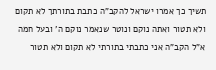תשיך כך אמרו ישראל להקב"ה כתבת בתורתך לא תקום ולא תטור ואתה נוקם ונוטר שנאמר נוקם ה' ובעל חמה א"ל הקב"ה אני כתבתי בתורתי לא תקום ולא תטור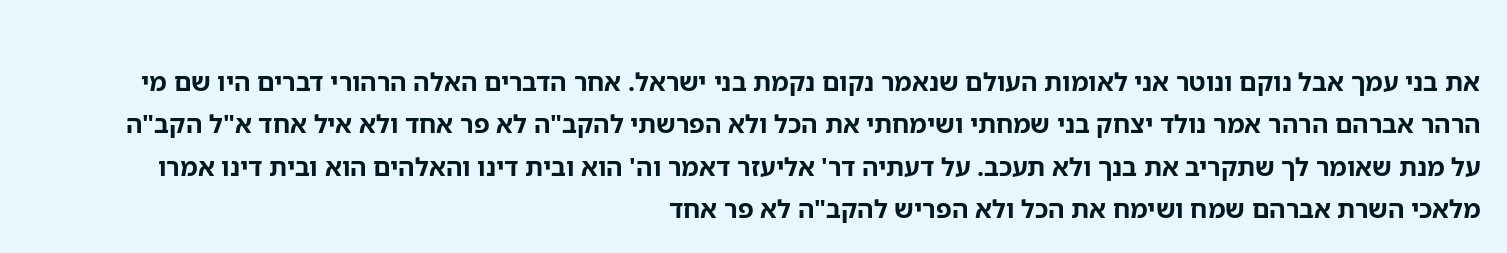את בני עמך אבל נוקם ונוטר אני לאומות העולם שנאמר נקום נקמת בני ישראל. אחר הדברים האלה הרהורי דברים היו שם מי הרהר אברהם הרהר אמר נולד יצחק בני שמחתי ושימחתי את הכל ולא הפרשתי להקב"ה לא פר אחד ולא איל אחד א"ל הקב"ה על מנת שאומר לך שתקריב את בנך ולא תעכב. על דעתיה דר' אליעזר דאמר וה' הוא ובית דינו והאלהים הוא ובית דינו אמרו מלאכי השרת אברהם שמח ושימח את הכל ולא הפריש להקב"ה לא פר אחד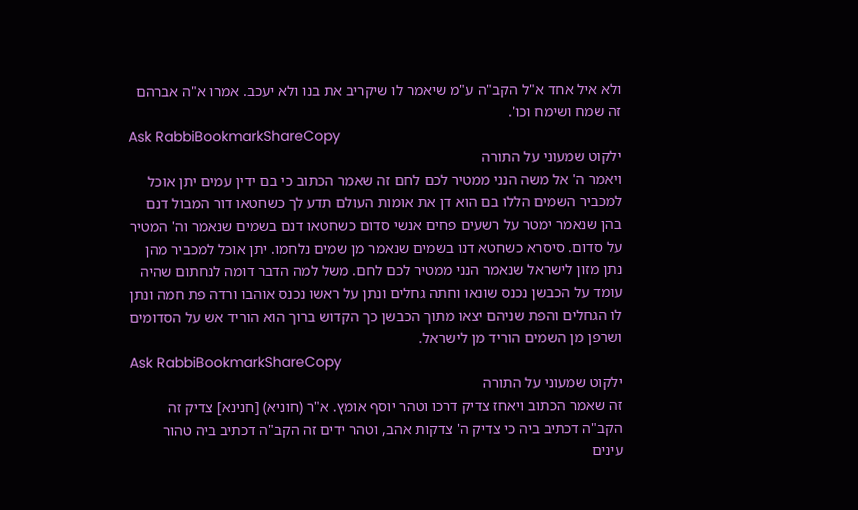ולא איל אחד א"ל הקב"ה ע"מ שיאמר לו שיקריב את בנו ולא יעכב. אמרו א"ה אברהם זה שמח ושימח וכו'.
Ask RabbiBookmarkShareCopy
ילקוט שמעוני על התורה
ויאמר ה' אל משה הנני ממטיר לכם לחם זה שאמר הכתוב כי בם ידין עמים יתן אוכל למכביר השמים הללו בם הוא דן את אומות העולם תדע לך כשחטאו דור המבול דנם בהן שנאמר ימטר על רשעים פחים אנשי סדום כשחטאו דנם בשמים שנאמר וה' המטיר על סדום. סיסרא כשחטא דנו בשמים שנאמר מן שמים נלחמו. יתן אוכל למכביר מהן נתן מזון לישראל שנאמר הנני ממטיר לכם לחם. משל למה הדבר דומה לנחתום שהיה עומד על הכבשן נכנס שונאו וחתה גחלים ונתן על ראשו נכנס אוהבו ורדה פת חמה ונתן לו הגחלים והפת שניהם יצאו מתוך הכבשן כך הקדוש ברוך הוא הוריד אש על הסדומים ושרפן מן השמים הוריד מן לישראל.
Ask RabbiBookmarkShareCopy
ילקוט שמעוני על התורה
זה שאמר הכתוב ויאחז צדיק דרכו וטהר יוסף אומץ. א"ר (חוניא) [חנינא] צדיק זה הקב"ה דכתיב ביה כי צדיק ה' צדקות אהב, וטהר ידים זה הקב"ה דכתיב ביה טהור עינים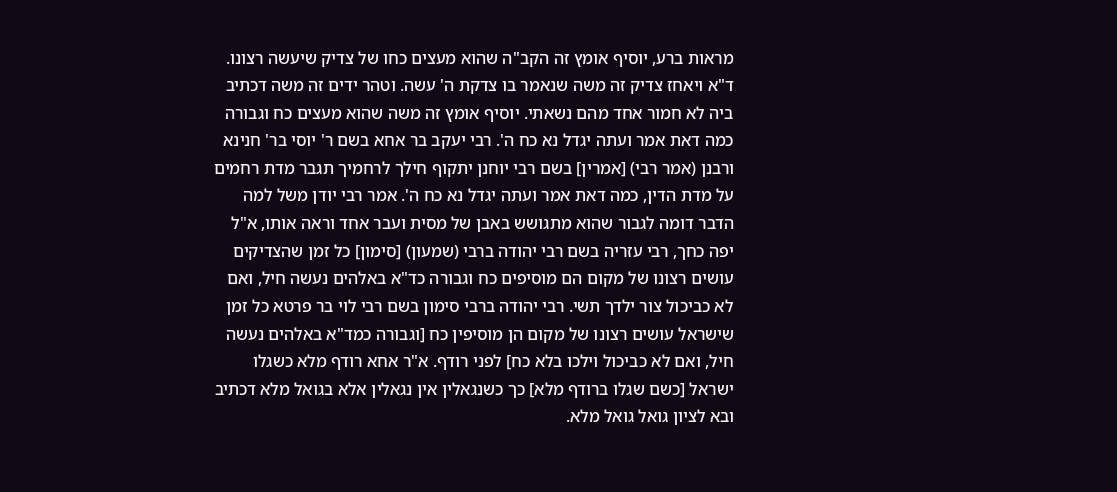מראות ברע, יוסיף אומץ זה הקב"ה שהוא מעצים כחו של צדיק שיעשה רצונו. ד"א ויאחז צדיק זה משה שנאמר בו צדקת ה' עשה. וטהר ידים זה משה דכתיב ביה לא חמור אחד מהם נשאתי. יוסיף אומץ זה משה שהוא מעצים כח וגבורה כמה דאת אמר ועתה יגדל נא כח ה'. רבי יעקב בר אחא בשם ר' יוסי בר' חנינא ורבנן (אמר רבי) [אמרין] בשם רבי יוחנן יתקוף חילך לרחמיך תגבר מדת רחמים על מדת הדין, כמה דאת אמר ועתה יגדל נא כח ה'. אמר רבי יודן משל למה הדבר דומה לגבור שהוא מתגושש באבן של מסית ועבר אחד וראה אותו, א"ל יפה כחך, רבי עזריה בשם רבי יהודה ברבי (שמעון) [סימון] כל זמן שהצדיקים עושים רצונו של מקום הם מוסיפים כח וגבורה כד"א באלהים נעשה חיל, ואם לא כביכול צור ילדך תשי. רבי יהודה ברבי סימון בשם רבי לוי בר פרטא כל זמן שישראל עושים רצונו של מקום הן מוסיפין כח [וגבורה כמד"א באלהים נעשה חיל, ואם לא כביכול וילכו בלא כח] לפני רודף. א"ר אחא רודף מלא כשגלו ישראל [כשם שגלו ברודף מלא] כך כשנגאלין אין נגאלין אלא בגואל מלא דכתיב ובא לציון גואל גואל מלא.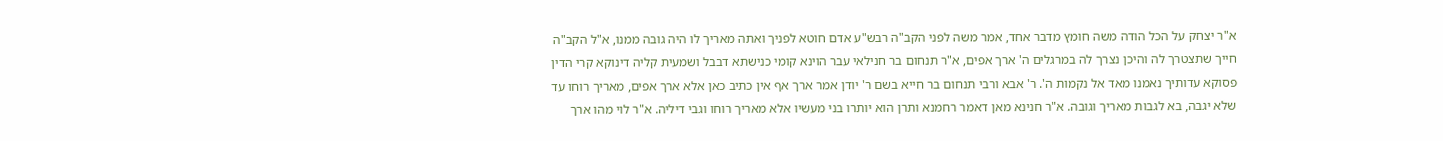א"ר יצחק על הכל הודה משה חומץ מדבר אחד, אמר משה לפני הקב"ה רבש"ע אדם חוטא לפניך ואתה מאריך לו היה גובה ממנו, א"ל הקב"ה חייך שתצטרך לה והיכן נצרך לה במרגלים ה' ארך אפים, א"ר תנחום בר חנילאי עבר הוינא קומי כנישתא דבבל ושמעית קליה דינוקא קרי הדין פסוקא עדותיך נאמנו מאד אל נקמות ה'. ר' אבא ורבי תנחום בר חייא בשם ר' יודן אמר ארך אף אין כתיב כאן אלא ארך אפים, מאריך רוחו עד שלא יגבה, בא לגבות מאריך וגובה. א"ר חנינא מאן דאמר רחמנא ותרן הוא יותרו בני מעשיו אלא מאריך רוחו וגבי דיליה. א"ר לוי מהו ארך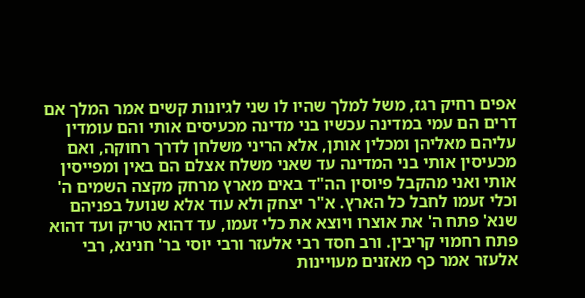אפים רחיק רגז, משל למלך שהיו לו שני לגיונות קשים אמר המלך אם דרים הם עמי במדינה עכשיו בני מדינה מכעיסים אותי והם עומדין עליהם מאליהן ומכלין אותן, אלא הריני משלחן לדרך רחוקה, ואם מכעיסין אותי בני המדינה עד שאני משלח אצלם הם באין ומפייסין אותי ואני מהקבל פיוסין הה"ד באים מארץ מרחק מקצה השמים ה' וכלי זעמו לחבל כל הארץ. א"ר יצחק ולא עוד אלא שנועל בפניהם שנא' פתח ה' את אוצרו ויוצא את כלי זעמו, עד דהוא טריק ועד דהוא פתח רחמוי קריבין. ורב חסד רבי אלעזר ורבי יוסי בר' חנינא, רבי אלעזר אמר כף מאזנים מעויינות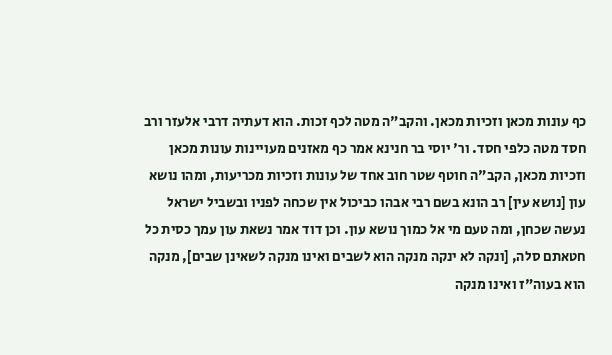כף עונות מכאן וזכיות מכאן. והקב"ה מטה לכף זכות. הוא דעתיה דרבי אלעזר ורב חסד מטה כלפי חסד. ור' יוסי בר חנינא אמר כף מאזנים מעויינות עונות מכאן וזכיות מכאן, הקב"ה חוטף שטר חוב אחד של עונות וזכיות מכריעות, ומהו נושא עון [נושא עין] רב הונא בשם רבי אבהו כביכול אין שכחה לפניו ובשביל ישראל נעשה שכחן, ומה טעם מי אל כמוך נושא עון. וכן דוד אמר נשאת עון עמך כסית כל חטאתם סלה, [ונקה לא ינקה מנקה הוא לשבים ואינו מנקה לשאינן שבים], מנקה הוא בעוה"ז ואינו מנקה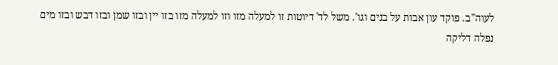לעוה"ב. פוקד עון אבות על בנים וגו'. משל לד' דיוטות זו למעלה מזו וזו למעלה מזו בזו יין ובזו שמן ובזו דבש ובזו מים נפלה דליקה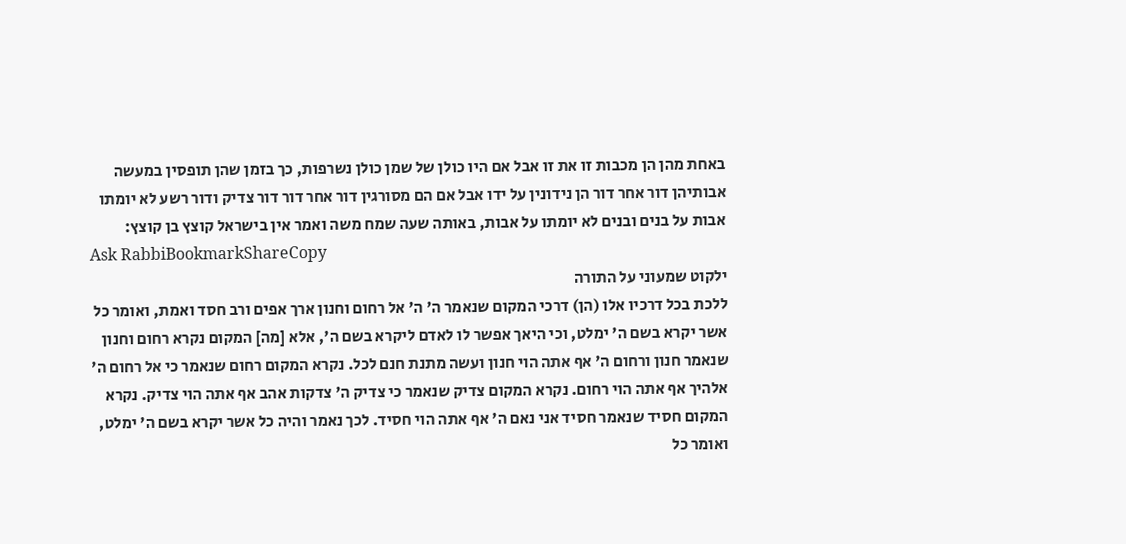באחת מהן הן מכבות זו את זו אבל אם היו כולן של שמן כולן נשרפות, כך בזמן שהן תופסין במעשה אבותיהן דור אחר דור הן נידונין על ידו אבל אם הם מסורגין דור אחר דור דור צדיק ודור רשע לא יומתו אבות על בנים ובנים לא יומתו על אבות, באותה שעה שמח משה ואמר אין בישראל קוצץ בן קוצץ:
Ask RabbiBookmarkShareCopy
ילקוט שמעוני על התורה
ללכת בכל דרכיו אלו (הן) דרכי המקום שנאמר ה' ה' אל רחום וחנון ארך אפים ורב חסד ואמת, ואומר כל אשר יקרא בשם ה' ימלט, וכי היאך אפשר לו לאדם ליקרא בשם ה', אלא [מה] המקום נקרא רחום וחנון שנאמר חנון ורחום ה' אף אתה הוי חנון ועשה מתנת חנם לכל. נקרא המקום רחום שנאמר כי אל רחום ה' אלהיך אף אתה הוי רחום. נקרא המקום צדיק שנאמר כי צדיק ה' צדקות אהב אף אתה הוי צדיק. נקרא המקום חסיד שנאמר חסיד אני נאם ה' אף אתה הוי חסיד. לכך נאמר והיה כל אשר יקרא בשם ה' ימלט, ואומר כל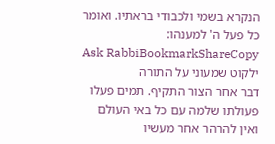הנקרא בשמי ולכבודי בראתיו. ואומר כל פעל ה' למענהו:
Ask RabbiBookmarkShareCopy
ילקוט שמעוני על התורה
דבר אחר הצור התקיף. תמים פעלו פעולתו שלמה עם כל באי העולם ואין להרהר אחר מעשיו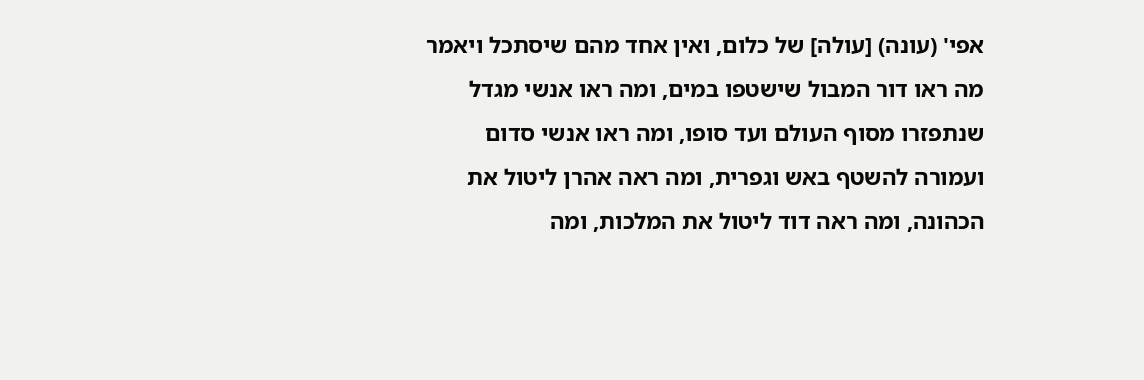אפי' (עונה) [עולה] של כלום, ואין אחד מהם שיסתכל ויאמר מה ראו דור המבול שישטפו במים, ומה ראו אנשי מגדל שנתפזרו מסוף העולם ועד סופו, ומה ראו אנשי סדום ועמורה להשטף באש וגפרית, ומה ראה אהרן ליטול את הכהונה, ומה ראה דוד ליטול את המלכות, ומה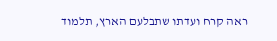ראה קרח ועדתו שתבלעם הארץ, תלמוד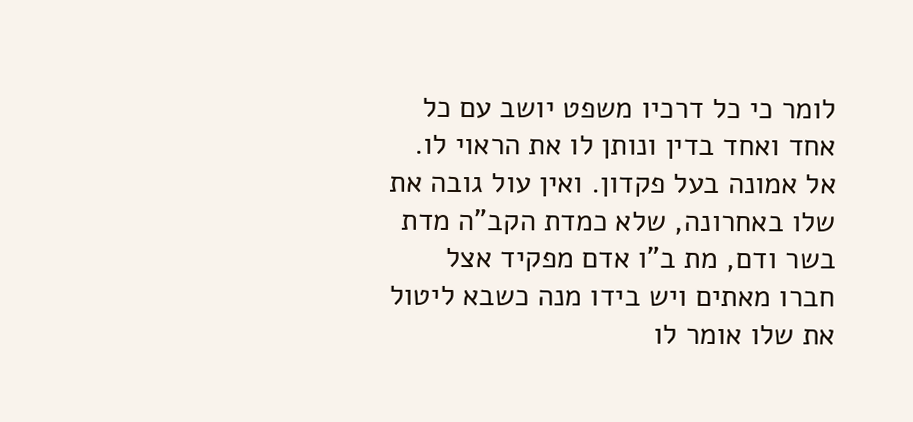לומר כי כל דרכיו משפט יושב עם כל אחד ואחד בדין ונותן לו את הראוי לו. אל אמונה בעל פקדון. ואין עול גובה את שלו באחרונה, שלא כמדת הקב"ה מדת בשר ודם, מת ב"ו אדם מפקיד אצל חברו מאתים ויש בידו מנה כשבא ליטול את שלו אומר לו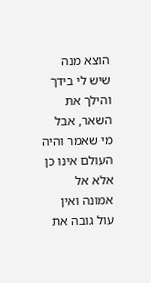הוצא מנה שיש לי בידך והילך את השאר, אבל מי שאמר והיה העולם אינו כן אלא אל אמונה ואין עול גובה את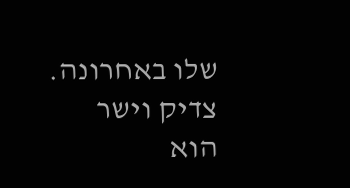שלו באחרונה. צדיק וישר הוא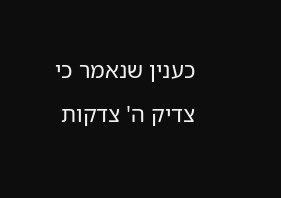כענין שנאמר כי צדיק ה' צדקות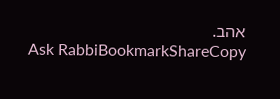אהב.
Ask RabbiBookmarkShareCopy